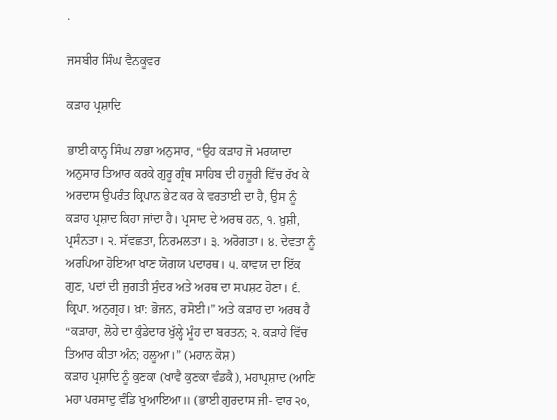.

ਜਸਬੀਰ ਸਿੰਘ ਵੈਨਕੂਵਰ

ਕੜਾਹ ਪ੍ਰਸ਼ਾਦਿ

ਭਾਈ ਕਾਨ੍ਹ ਸਿੰਘ ਨਾਭਾ ਅਨੁਸਾਰ, “ਉਹ ਕੜਾਹ ਜੋ ਮਰਯਾਦਾ ਅਨੁਸਾਰ ਤਿਆਰ ਕਰਕੇ ਗੁਰੂ ਗ੍ਰੰਥ ਸਾਹਿਬ ਦੀ ਹਜ਼ੂਰੀ ਵਿੱਚ ਰੱਖ ਕੇ ਅਰਦਾਸ ਉਪਰੰਤ ਕ੍ਰਿਪਾਨ ਭੇਟ ਕਰ ਕੇ ਵਰਤਾਈ ਦਾ ਹੈ, ਉਸ ਨੂੰ ਕੜਾਹ ਪ੍ਰਸ਼ਾਦ ਕਿਹਾ ਜਾਂਦਾ ਹੈ। ਪ੍ਰਸਾਦ ਦੇ ਅਰਥ ਹਨ, ੧. ਖ਼ੁਸ਼ੀ, ਪ੍ਰਸੰਨਤਾ। ੨. ਸੱਵਛਤਾ, ਨਿਰਮਲਤਾ। ੩. ਅਰੋਗਤਾ। ੪. ਦੇਵਤਾ ਨੂੰ ਅਰਪਿਆ ਹੋਇਆ ਖਾਣ ਯੋਗਯ ਪਦਾਰਥ। ੫. ਕਾਵਯ ਦਾ ਇੱਕ ਗੁਣ, ਪਦਾਂ ਦੀ ਜੁਗਤੀ ਸੁੰਦਰ ਅਤੇ ਅਰਥ ਦਾ ਸਪਸ਼ਟ ਹੋਣਾ। ੬. ਕ੍ਰਿਪਾ. ਅਨੁਗ੍ਰਹ। ਖ਼ਾ: ਭੋਜਨ, ਰਸੋਈ।” ਅਤੇ ਕੜਾਹ ਦਾ ਅਰਥ ਹੈ “ਕੜਾਹਾ, ਲੋਹੇ ਦਾ ਕੁੰਡੇਦਾਰ ਖੁੱਲ੍ਹੇ ਮੂੰਹ ਦਾ ਬਰਤਨ; ੨. ਕੜਾਹੇ ਵਿੱਚ ਤਿਆਰ ਕੀਤਾ ਅੰਨ; ਹਲੂਆ।” (ਮਹਾਨ ਕੋਸ਼)
ਕੜਾਹ ਪ੍ਰਸ਼ਾਦਿ ਨੂੰ ਕੁਣਕਾ (ਖਾਵੈ ਕੁਣਕਾ ਵੰਡਕੈ), ਮਹਾਪ੍ਰਸ਼ਾਦ (ਆਣਿ ਮਹਾ ਪਰਸਾਦੁ ਵੰਡਿ ਖੁਆਇਆ॥ (ਭਾਈ ਗੁਰਦਾਸ ਜੀ- ਵਾਰ ੨੦,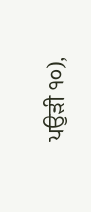ਪਉੜੀ ੧੦),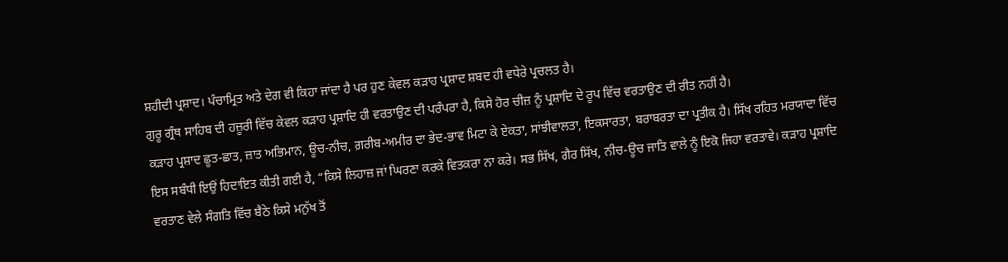ਸ਼ਹੀਦੀ ਪ੍ਰਸ਼ਾਦ। ਪੰਚਾਮ੍ਰਿਤ ਅਤੇ ਦੇਗ ਵੀ ਕਿਹਾ ਜਾਂਦਾ ਹੈ ਪਰ ਹੁਣ ਕੇਵਲ ਕੜਾਹ ਪ੍ਰਸ਼ਾਦ ਸ਼ਬਦ ਹੀ ਵਧੇਰੇ ਪ੍ਰਚਲਤ ਹੈ।
ਗੁਰੂ ਗ੍ਰੰਥ ਸਾਹਿਬ ਦੀ ਹਜ਼ੂਰੀ ਵਿੱਚ ਕੇਵਲ ਕੜਾਹ ਪ੍ਰਸ਼ਾਦਿ ਹੀ ਵਰਤਾਉਣ ਦੀ ਪਰੰਪਰਾ ਹੈ, ਕਿਸੇ ਹੋਰ ਚੀਜ਼ ਨੂੰ ਪ੍ਰਸ਼ਾਦਿ ਦੇ ਰੂਪ ਵਿੱਚ ਵਰਤਾਉਣ ਦੀ ਰੀਤ ਨਹੀਂ ਹੈ।
ਕੜਾਹ ਪ੍ਰਸ਼ਾਦ ਛੂਤ-ਛਾਤ, ਜ਼ਾਤ ਅਭਿਮਾਨ, ਊਚ-ਨੀਚ, ਗ਼ਰੀਬ-ਅਮੀਰ ਦਾ ਭੇਦ-ਭਾਵ ਮਿਟਾ ਕੇ ਏਕਤਾ, ਸਾਂਝੀਵਾਲਤਾ, ਇਕਸਾਰਤਾ, ਬਰਾਬਰਤਾ ਦਾ ਪ੍ਰਤੀਕ ਹੈ। ਸਿੱਖ ਰਹਿਤ ਮਰਯਾਦਾ ਵਿੱਚ ਇਸ ਸਬੰਧੀ ਇਉਂ ਹਿਦਾਇਤ ਕੀਤੀ ਗਈ ਹੈ, “ਕਿਸੇ ਲਿਹਾਜ਼ ਜਾਂ ਘਿਰਣਾ ਕਰਕੇ ਵਿਤਕਰਾ ਨਾ ਕਰੇ। ਸਭ ਸਿੱਖ, ਗੈਰ ਸਿੱਖ, ਨੀਚ-ਊਚ ਜਾਤਿ ਵਾਲੇ ਨੂੰ ਇਕੋ ਜਿਹਾ ਵਰਤਾਵੇ। ਕੜਾਹ ਪ੍ਰਸ਼ਾਦਿ ਵਰਤਾਣ ਵੇਲੇ ਸੰਗਤਿ ਵਿੱਚ ਬੈਠੇ ਕਿਸੇ ਮਨੁੱਖ ਤੋਂ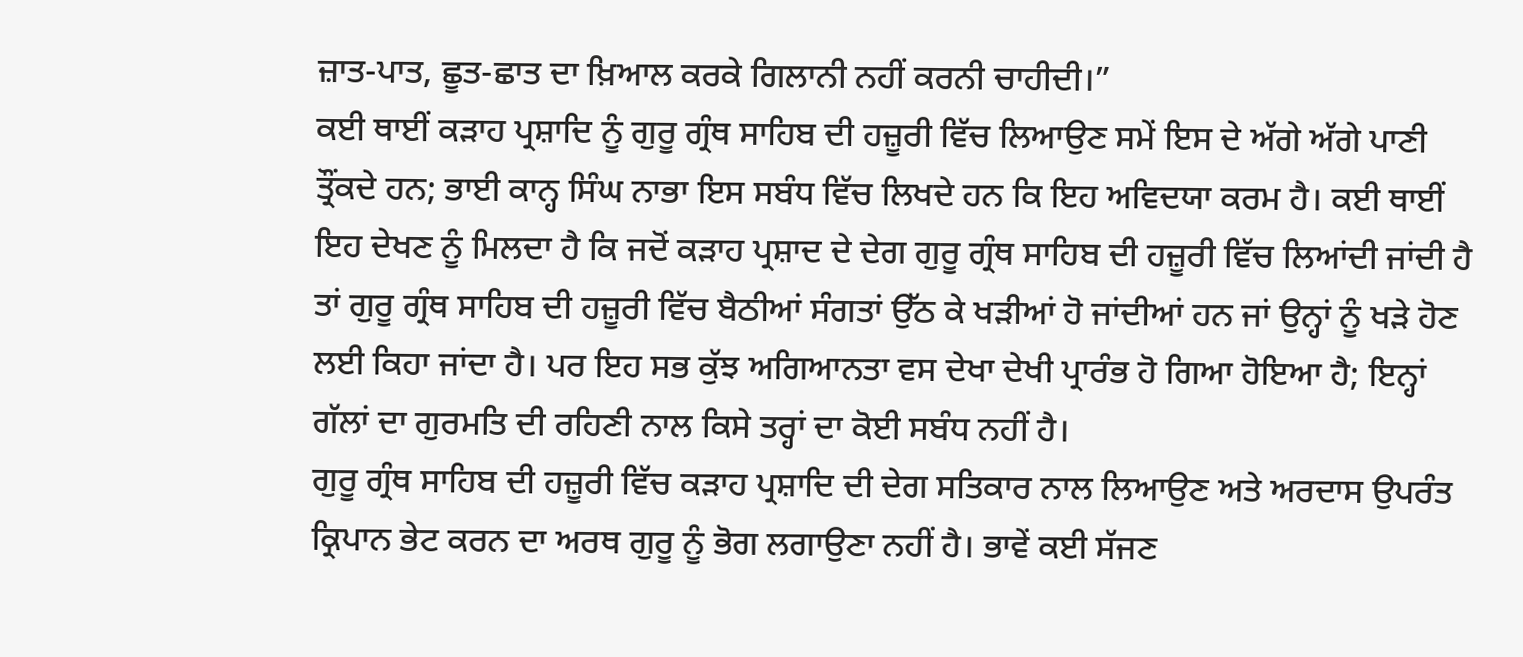ਜ਼ਾਤ-ਪਾਤ, ਛੂਤ-ਛਾਤ ਦਾ ਖ਼ਿਆਲ ਕਰਕੇ ਗਿਲਾਨੀ ਨਹੀਂ ਕਰਨੀ ਚਾਹੀਦੀ।”
ਕਈ ਥਾਈਂ ਕੜਾਹ ਪ੍ਰਸ਼ਾਦਿ ਨੂੰ ਗੁਰੂ ਗ੍ਰੰਥ ਸਾਹਿਬ ਦੀ ਹਜ਼ੂਰੀ ਵਿੱਚ ਲਿਆਉਣ ਸਮੇਂ ਇਸ ਦੇ ਅੱਗੇ ਅੱਗੇ ਪਾਣੀ ਤ੍ਰੌਂਕਦੇ ਹਨ; ਭਾਈ ਕਾਨ੍ਹ ਸਿੰਘ ਨਾਭਾ ਇਸ ਸਬੰਧ ਵਿੱਚ ਲਿਖਦੇ ਹਨ ਕਿ ਇਹ ਅਵਿਦਯਾ ਕਰਮ ਹੈ। ਕਈ ਥਾਈਂ ਇਹ ਦੇਖਣ ਨੂੰ ਮਿਲਦਾ ਹੈ ਕਿ ਜਦੋਂ ਕੜਾਹ ਪ੍ਰਸ਼ਾਦ ਦੇ ਦੇਗ ਗੁਰੂ ਗ੍ਰੰਥ ਸਾਹਿਬ ਦੀ ਹਜ਼ੂਰੀ ਵਿੱਚ ਲਿਆਂਦੀ ਜਾਂਦੀ ਹੈ ਤਾਂ ਗੁਰੂ ਗ੍ਰੰਥ ਸਾਹਿਬ ਦੀ ਹਜ਼ੂਰੀ ਵਿੱਚ ਬੈਠੀਆਂ ਸੰਗਤਾਂ ਉੱਠ ਕੇ ਖੜੀਆਂ ਹੋ ਜਾਂਦੀਆਂ ਹਨ ਜਾਂ ਉਨ੍ਹਾਂ ਨੂੰ ਖੜੇ ਹੋਣ ਲਈ ਕਿਹਾ ਜਾਂਦਾ ਹੈ। ਪਰ ਇਹ ਸਭ ਕੁੱਝ ਅਗਿਆਨਤਾ ਵਸ ਦੇਖਾ ਦੇਖੀ ਪ੍ਰਾਰੰਭ ਹੋ ਗਿਆ ਹੋਇਆ ਹੈ; ਇਨ੍ਹਾਂ ਗੱਲਾਂ ਦਾ ਗੁਰਮਤਿ ਦੀ ਰਹਿਣੀ ਨਾਲ ਕਿਸੇ ਤਰ੍ਹਾਂ ਦਾ ਕੋਈ ਸਬੰਧ ਨਹੀਂ ਹੈ।
ਗੁਰੂ ਗ੍ਰੰਥ ਸਾਹਿਬ ਦੀ ਹਜ਼ੂਰੀ ਵਿੱਚ ਕੜਾਹ ਪ੍ਰਸ਼ਾਦਿ ਦੀ ਦੇਗ ਸਤਿਕਾਰ ਨਾਲ ਲਿਆਉਣ ਅਤੇ ਅਰਦਾਸ ਉਪਰੰਤ ਕ੍ਰਿਪਾਨ ਭੇਟ ਕਰਨ ਦਾ ਅਰਥ ਗੁਰੂ ਨੂੰ ਭੋਗ ਲਗਾਉਣਾ ਨਹੀਂ ਹੈ। ਭਾਵੇਂ ਕਈ ਸੱਜਣ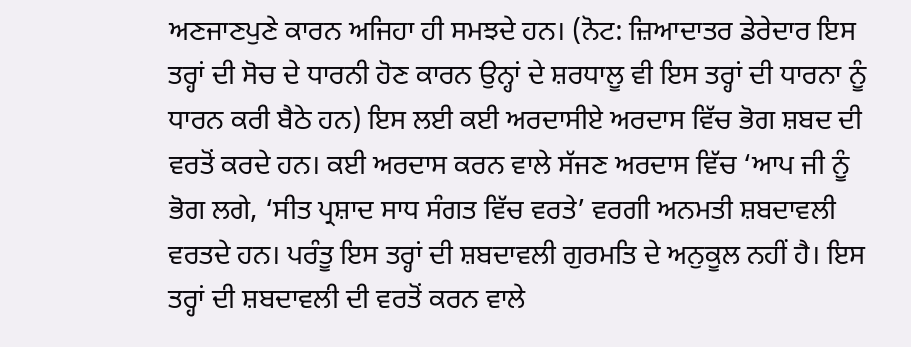ਅਣਜਾਣਪੁਣੇ ਕਾਰਨ ਅਜਿਹਾ ਹੀ ਸਮਝਦੇ ਹਨ। (ਨੋਟ: ਜ਼ਿਆਦਾਤਰ ਡੇਰੇਦਾਰ ਇਸ ਤਰ੍ਹਾਂ ਦੀ ਸੋਚ ਦੇ ਧਾਰਨੀ ਹੋਣ ਕਾਰਨ ਉਨ੍ਹਾਂ ਦੇ ਸ਼ਰਧਾਲੂ ਵੀ ਇਸ ਤਰ੍ਹਾਂ ਦੀ ਧਾਰਨਾ ਨੂੰ ਧਾਰਨ ਕਰੀ ਬੈਠੇ ਹਨ) ਇਸ ਲਈ ਕਈ ਅਰਦਾਸੀਏ ਅਰਦਾਸ ਵਿੱਚ ਭੋਗ ਸ਼ਬਦ ਦੀ ਵਰਤੋਂ ਕਰਦੇ ਹਨ। ਕਈ ਅਰਦਾਸ ਕਰਨ ਵਾਲੇ ਸੱਜਣ ਅਰਦਾਸ ਵਿੱਚ ‘ਆਪ ਜੀ ਨੂੰ ਭੋਗ ਲਗੇ, ‘ਸੀਤ ਪ੍ਰਸ਼ਾਦ ਸਾਧ ਸੰਗਤ ਵਿੱਚ ਵਰਤੇ’ ਵਰਗੀ ਅਨਮਤੀ ਸ਼ਬਦਾਵਲੀ ਵਰਤਦੇ ਹਨ। ਪਰੰਤੂ ਇਸ ਤਰ੍ਹਾਂ ਦੀ ਸ਼ਬਦਾਵਲੀ ਗੁਰਮਤਿ ਦੇ ਅਨੁਕੂਲ ਨਹੀਂ ਹੈ। ਇਸ ਤਰ੍ਹਾਂ ਦੀ ਸ਼ਬਦਾਵਲੀ ਦੀ ਵਰਤੋਂ ਕਰਨ ਵਾਲੇ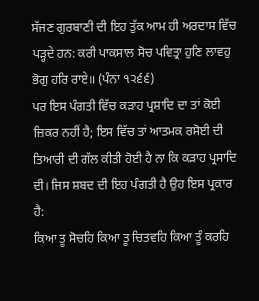ਸੱਜਣ ਗੁਰਬਾਣੀ ਦੀ ਇਹ ਤੁੱਕ ਆਮ ਹੀ ਅਰਦਾਸ ਵਿੱਚ ਪੜ੍ਹਦੇ ਹਨ: ਕਰੀ ਪਾਕਸਾਲ ਸੋਚ ਪਵਿਤ੍ਰਾ ਹੁਣਿ ਲਾਵਹੁ ਭੋਗੁ ਹਰਿ ਰਾਏ॥ (ਪੰਨਾ ੧੨੬੬)
ਪਰ ਇਸ ਪੰਗਤੀ ਵਿੱਚ ਕੜਾਹ ਪ੍ਰਸ਼ਾਦਿ ਦਾ ਤਾਂ ਕੋਈ ਜ਼ਿਕਰ ਨਹੀਂ ਹੈ; ਇਸ ਵਿੱਚ ਤਾਂ ਆਤਮਕ ਰਸੋਈ ਦੀ ਤਿਆਰੀ ਦੀ ਗੱਲ ਕੀਤੀ ਹੋਈ ਹੈ ਨਾ ਕਿ ਕੜਾਹ ਪ੍ਰਸਾਦਿ ਦੀ। ਜਿਸ ਸ਼ਬਦ ਦੀ ਇਹ ਪੰਗਤੀ ਹੈ ਉਹ ਇਸ ਪ੍ਰਕਾਰ ਹੈ:
ਕਿਆ ਤੂ ਸੋਚਹਿ ਕਿਆ ਤੂ ਚਿਤਵਹਿ ਕਿਆ ਤੂੰ ਕਰਹਿ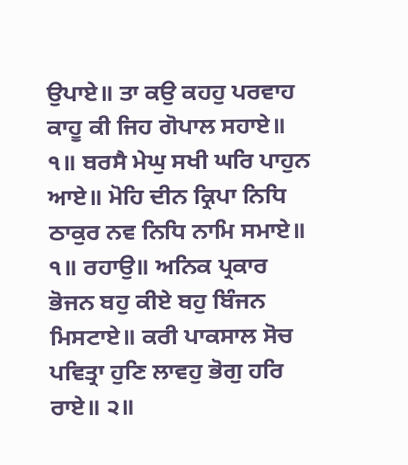ਉਪਾਏ॥ ਤਾ ਕਉ ਕਹਹੁ ਪਰਵਾਹ ਕਾਹੂ ਕੀ ਜਿਹ ਗੋਪਾਲ ਸਹਾਏ॥ ੧॥ ਬਰਸੈ ਮੇਘੁ ਸਖੀ ਘਰਿ ਪਾਹੁਨ ਆਏ॥ ਮੋਹਿ ਦੀਨ ਕ੍ਰਿਪਾ ਨਿਧਿ ਠਾਕੁਰ ਨਵ ਨਿਧਿ ਨਾਮਿ ਸਮਾਏ॥ ੧॥ ਰਹਾਉ॥ ਅਨਿਕ ਪ੍ਰਕਾਰ ਭੋਜਨ ਬਹੁ ਕੀਏ ਬਹੁ ਬਿੰਜਨ ਮਿਸਟਾਏ॥ ਕਰੀ ਪਾਕਸਾਲ ਸੋਚ ਪਵਿਤ੍ਰਾ ਹੁਣਿ ਲਾਵਹੁ ਭੋਗੁ ਹਰਿ ਰਾਏ॥ ੨॥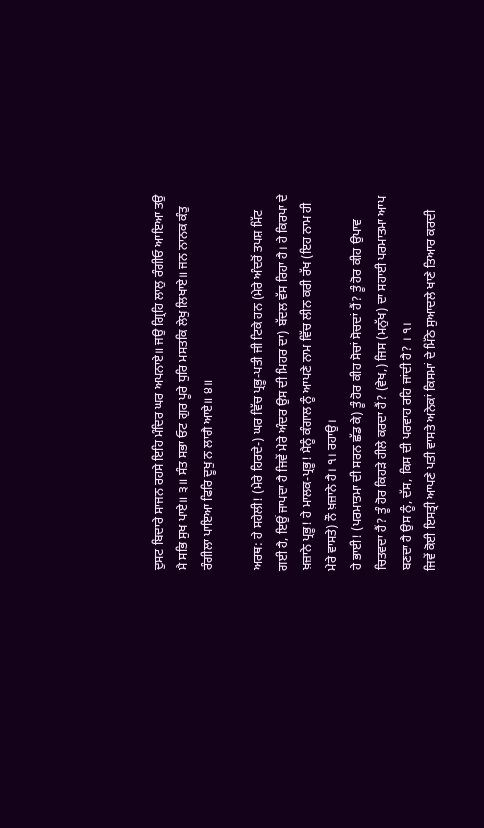ਦੁਸਟ ਬਿਦਾਰੇ ਸਾਜਨ ਰਹਸੇ ਇਹਿ ਮੰਦਿਰ ਘਰ ਅਪਨਾਏ॥ ਜਉ ਗ੍ਰਿਹਿ ਲਾਲੁ ਰੰਗੀਓ ਆਇਆ ਤਉ ਮੈ ਸਭਿ ਸੁਖ ਪਾਏ॥ ੩॥ ਸੰਤ ਸਭਾ ਓਟ ਗੁਰ ਪੂਰੇ ਧੁਰਿ ਮਸਤਕਿ ਲੇਖੁ ਲਿਖਾਏ॥ ਜਨ ਨਾਨਕ ਕੰਤੁ ਰੰਗੀਲਾ ਪਾਇਆ ਫਿਰਿ ਦੂਖੁ ਨ ਲਾਗੈ ਆਏ॥ ੪॥

ਅਰਥ: ਹੇ ਸਹੇਲੀ! (ਮੇਰੇ ਹਿਰਦੇ-) ਘਰ ਵਿੱਚ ਪ੍ਰਭੂ-ਪਤੀ ਜੀ ਟਿਕੇ ਹਨ (ਮੇਰੇ ਅੰਦਰੋਂ ਤਪਸ਼ ਮਿੱਟ ਗਈ ਹੈ, ਇਉਂ ਜਾਪਦਾ ਹੈ ਜਿਵੇਂ ਮੇਰੇ ਅੰਦਰ ਉਸ ਦੀ ਮਿਹਰ ਦਾ) ਬੱਦਲ ਵੱਸ ਰਿਹਾ ਹੈ। ਹੇ ਕਿਰਪਾ ਦੇ ਖ਼ਜ਼ਾਨੇ ਪ੍ਰਭੂ! ਹੇ ਮਾਲਕ-ਪ੍ਰਭੂ! ਮੈਨੂੰ ਕੰਗਾਲ ਨੂੰ ਆਪਣੇ ਨਾਮ ਵਿੱਚ ਲੀਨ ਕਰੀ ਰੱਖ (ਇਹ ਨਾਮ ਹੀ ਮੇਰੇ ਵਾਸਤੇ) ਨੌ ਖ਼ਜ਼ਾਨੇ ਹੈ। ੧। ਰਹਾਉ।
ਹੇ ਭਾਈ! (ਪਰਮਾਤਮਾ ਦੀ ਸਰਨ ਛੱਡ ਕੇ) ਤੂੰ ਹੋਰ ਕੀਹ ਸੋਚਾਂ ਸੋਚਦਾਂ ਹੈਂ? ਤੂੰ ਹੋਰ ਕੀਹ ਉਪਾਵ ਚਿਤਵਦਾ ਹੈਂ? ਤੂੰ ਹੋਰ ਕਿਹੜੇ ਹੀਲੇ ਕਰਦਾ ਹੈਂ? (ਵੇਖ,) ਜਿਸ (ਮਨੁੱਖ) ਦਾ ਸਹਾਈ ਪਰਮਾਤਮਾ ਆਪ ਬਣਦਾ ਹੈ ਉਸ ਨੂੰ, ਦੱਸ, ਕਿਸ ਦੀ ਪਰਵਾਹ ਰਹਿ ਜਾਂਦੀ ਹੈ? । ੧।
ਜਿਵੇਂ ਕੋਈ ਇਸਤ੍ਰੀ ਆਪਣੇ ਪਤੀ ਵਾਸਤੇ ਅਨੇਕਾਂ ਕਿਸਮਾਂ ਦੇ ਮਿੱਠੇ ਸੁਆਦਲੇ ਖਾਣੇ ਤਿਆਰ ਕਰਦੀ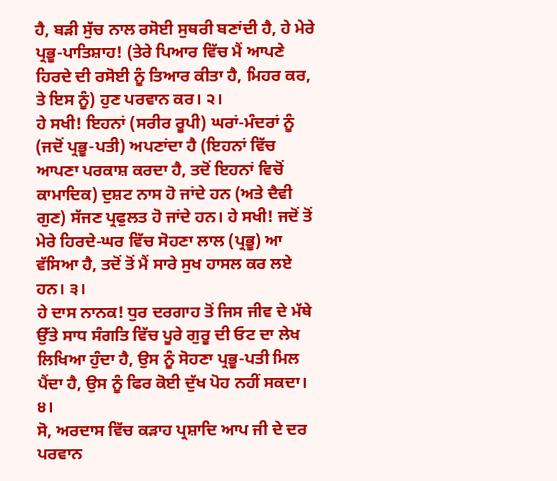ਹੈ, ਬੜੀ ਸੁੱਚ ਨਾਲ ਰਸੋਈ ਸੁਥਰੀ ਬਣਾਂਦੀ ਹੈ, ਹੇ ਮੇਰੇ ਪ੍ਰਭੂ-ਪਾਤਿਸ਼ਾਹ! (ਤੇਰੇ ਪਿਆਰ ਵਿੱਚ ਮੈਂ ਆਪਣੇ ਹਿਰਦੇ ਦੀ ਰਸੋਈ ਨੂੰ ਤਿਆਰ ਕੀਤਾ ਹੈ, ਮਿਹਰ ਕਰ, ਤੇ ਇਸ ਨੂੰ) ਹੁਣ ਪਰਵਾਨ ਕਰ। ੨।
ਹੇ ਸਖੀ! ਇਹਨਾਂ (ਸਰੀਰ ਰੂਪੀ) ਘਰਾਂ-ਮੰਦਰਾਂ ਨੂੰ (ਜਦੋਂ ਪ੍ਰਭੂ-ਪਤੀ) ਅਪਣਾਂਦਾ ਹੈ (ਇਹਨਾਂ ਵਿੱਚ ਆਪਣਾ ਪਰਕਾਸ਼ ਕਰਦਾ ਹੈ, ਤਦੋਂ ਇਹਨਾਂ ਵਿਚੋਂ ਕਾਮਾਦਿਕ) ਦੁਸ਼ਟ ਨਾਸ ਹੋ ਜਾਂਦੇ ਹਨ (ਅਤੇ ਦੈਵੀ ਗੁਣ) ਸੱਜਣ ਪ੍ਰਫੁਲਤ ਹੋ ਜਾਂਦੇ ਹਨ। ਹੇ ਸਖੀ! ਜਦੋਂ ਤੋਂ ਮੇਰੇ ਹਿਰਦੇ-ਘਰ ਵਿੱਚ ਸੋਹਣਾ ਲਾਲ (ਪ੍ਰਭੂ) ਆ ਵੱਸਿਆ ਹੈ, ਤਦੋਂ ਤੋਂ ਮੈਂ ਸਾਰੇ ਸੁਖ ਹਾਸਲ ਕਰ ਲਏ ਹਨ। ੩।
ਹੇ ਦਾਸ ਨਾਨਕ! ਧੁਰ ਦਰਗਾਹ ਤੋਂ ਜਿਸ ਜੀਵ ਦੇ ਮੱਥੇ ਉੱਤੇ ਸਾਧ ਸੰਗਤਿ ਵਿੱਚ ਪੂਰੇ ਗੁਰੂ ਦੀ ਓਟ ਦਾ ਲੇਖ ਲਿਖਿਆ ਹੁੰਦਾ ਹੈ, ਉਸ ਨੂੰ ਸੋਹਣਾ ਪ੍ਰਭੂ-ਪਤੀ ਮਿਲ ਪੈਂਦਾ ਹੈ, ਉਸ ਨੂੰ ਫਿਰ ਕੋਈ ਦੁੱਖ ਪੋਹ ਨਹੀਂ ਸਕਦਾ। ੪।
ਸੋ, ਅਰਦਾਸ ਵਿੱਚ ਕੜਾਹ ਪ੍ਰਸ਼ਾਦਿ ਆਪ ਜੀ ਦੇ ਦਰ ਪਰਵਾਨ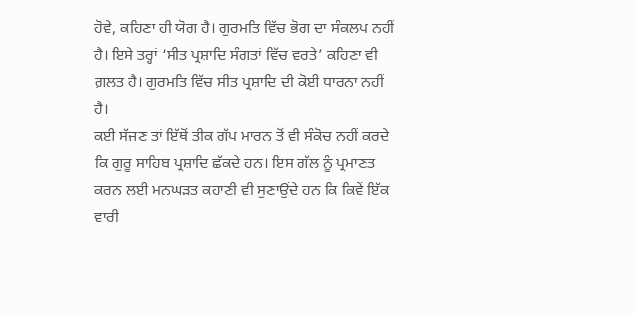ਹੋਵੇ, ਕਹਿਣਾ ਹੀ ਯੋਗ ਹੈ। ਗੁਰਮਤਿ ਵਿੱਚ ਭੋਗ ਦਾ ਸੰਕਲਪ ਨਹੀਂ ਹੈ। ਇਸੇ ਤਰ੍ਹਾਂ ‘ਸੀਤ ਪ੍ਰਸ਼ਾਦਿ ਸੰਗਤਾਂ ਵਿੱਚ ਵਰਤੇ’ ਕਹਿਣਾ ਵੀ ਗ਼ਲਤ ਹੈ। ਗੁਰਮਤਿ ਵਿੱਚ ਸੀਤ ਪ੍ਰਸ਼ਾਦਿ ਦੀ ਕੋਈ ਧਾਰਨਾ ਨਹੀਂ ਹੈ।
ਕਈ ਸੱਜਣ ਤਾਂ ਇੱਥੋਂ ਤੀਕ ਗੱਪ ਮਾਰਨ ਤੋਂ ਵੀ ਸੰਕੋਚ ਨਹੀਂ ਕਰਦੇ ਕਿ ਗੁਰੂ ਸਾਹਿਬ ਪ੍ਰਸ਼ਾਦਿ ਛੱਕਦੇ ਹਨ। ਇਸ ਗੱਲ ਨੂੰ ਪ੍ਰਮਾਣਤ ਕਰਨ ਲਈ ਮਨਘੜਤ ਕਹਾਣੀ ਵੀ ਸੁਣਾਉਂਦੇ ਹਨ ਕਿ ਕਿਵੇਂ ਇੱਕ ਵਾਰੀ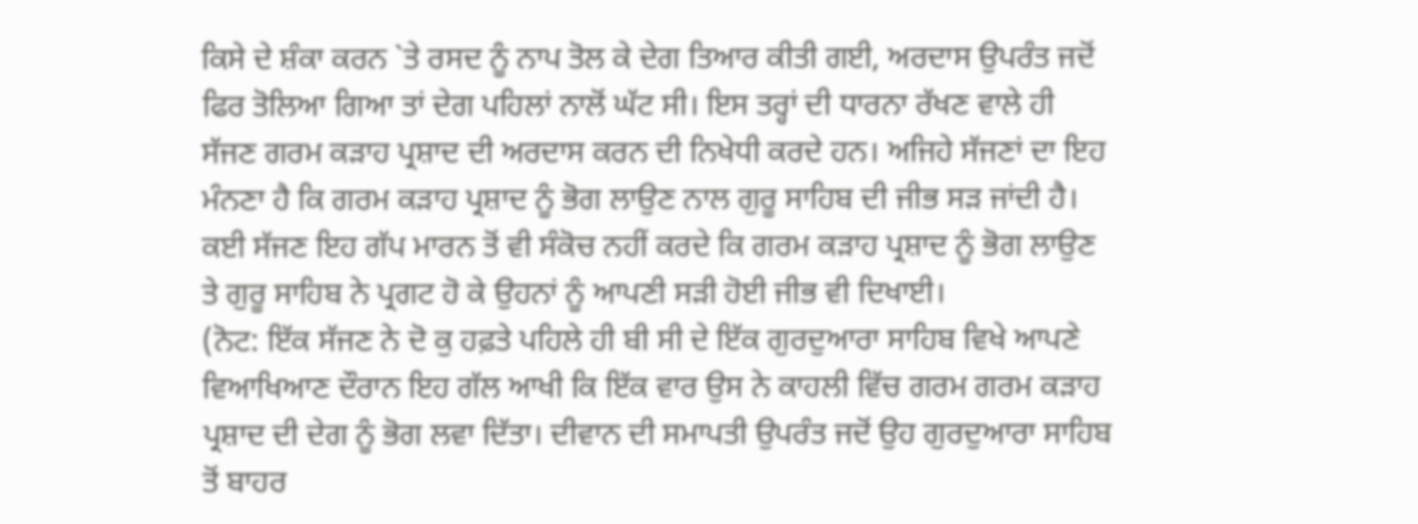ਕਿਸੇ ਦੇ ਸ਼ੰਕਾ ਕਰਨ `ਤੇ ਰਸਦ ਨੂੰ ਨਾਪ ਤੋਲ ਕੇ ਦੇਗ ਤਿਆਰ ਕੀਤੀ ਗਈ, ਅਰਦਾਸ ਉਪਰੰਤ ਜਦੋਂ ਫਿਰ ਤੋਲਿਆ ਗਿਆ ਤਾਂ ਦੇਗ ਪਹਿਲਾਂ ਨਾਲੋਂ ਘੱਟ ਸੀ। ਇਸ ਤਰ੍ਹਾਂ ਦੀ ਧਾਰਨਾ ਰੱਖਣ ਵਾਲੇ ਹੀ ਸੱਜਣ ਗਰਮ ਕੜਾਹ ਪ੍ਰਸ਼ਾਦ ਦੀ ਅਰਦਾਸ ਕਰਨ ਦੀ ਨਿਖੇਧੀ ਕਰਦੇ ਹਨ। ਅਜਿਹੇ ਸੱਜਣਾਂ ਦਾ ਇਹ ਮੰਨਣਾ ਹੈ ਕਿ ਗਰਮ ਕੜਾਹ ਪ੍ਰਸ਼ਾਦ ਨੂੰ ਭੋਗ ਲਾਉਣ ਨਾਲ ਗੁਰੂ ਸਾਹਿਬ ਦੀ ਜੀਭ ਸੜ ਜਾਂਦੀ ਹੈ। ਕਈ ਸੱਜਣ ਇਹ ਗੱਪ ਮਾਰਨ ਤੋਂ ਵੀ ਸੰਕੋਚ ਨਹੀਂ ਕਰਦੇ ਕਿ ਗਰਮ ਕੜਾਹ ਪ੍ਰਸ਼ਾਦ ਨੂੰ ਭੋਗ ਲਾਉਣ ਤੇ ਗੁਰੂ ਸਾਹਿਬ ਨੇ ਪ੍ਰਗਟ ਹੋ ਕੇ ਉਹਨਾਂ ਨੂੰ ਆਪਣੀ ਸੜੀ ਹੋਈ ਜੀਭ ਵੀ ਦਿਖਾਈ।
(ਨੋਟ: ਇੱਕ ਸੱਜਣ ਨੇ ਦੋ ਕੁ ਹਫ਼ਤੇ ਪਹਿਲੇ ਹੀ ਬੀ ਸੀ ਦੇ ਇੱਕ ਗੁਰਦੁਆਰਾ ਸਾਹਿਬ ਵਿਖੇ ਆਪਣੇ ਵਿਆਖਿਆਣ ਦੌਰਾਨ ਇਹ ਗੱਲ ਆਖੀ ਕਿ ਇੱਕ ਵਾਰ ਉਸ ਨੇ ਕਾਹਲੀ ਵਿੱਚ ਗਰਮ ਗਰਮ ਕੜਾਹ ਪ੍ਰਸ਼ਾਦ ਦੀ ਦੇਗ ਨੂੰ ਭੋਗ ਲਵਾ ਦਿੱਤਾ। ਦੀਵਾਨ ਦੀ ਸਮਾਪਤੀ ਉਪਰੰਤ ਜਦੋਂ ਉਹ ਗੁਰਦੁਆਰਾ ਸਾਹਿਬ ਤੋਂ ਬਾਹਰ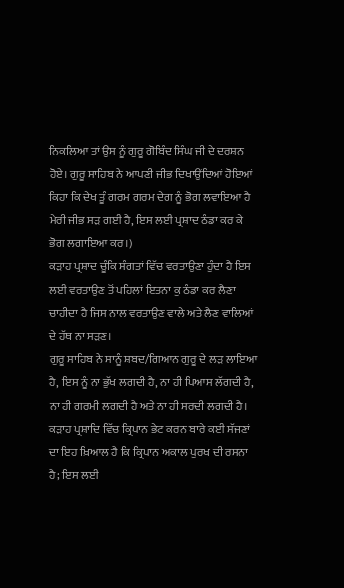ਨਿਕਲਿਆ ਤਾਂ ਉਸ ਨੂੰ ਗੁਰੂ ਗੋਬਿੰਦ ਸਿੰਘ ਜੀ ਦੇ ਦਰਸ਼ਨ ਹੋਏ। ਗੁਰੂ ਸਾਹਿਬ ਨੇ ਆਪਣੀ ਜੀਭ ਦਿਖਾਉਂਦਿਆਂ ਹੋਇਆਂ ਕਿਹਾ ਕਿ ਦੇਖ ਤੂੰ ਗਰਮ ਗਰਮ ਦੇਗ ਨੂੰ ਭੋਗ ਲਵਾਇਆ ਹੈ ਮੇਰੀ ਜੀਭ ਸੜ ਗਈ ਹੈ, ਇਸ ਲਈ ਪ੍ਰਸ਼ਾਦ ਠੰਡਾ ਕਰ ਕੇ ਭੋਗ ਲਗਾਇਆ ਕਰ।)
ਕੜਾਹ ਪ੍ਰਸ਼ਾਦ ਚੂੰਕਿ ਸੰਗਤਾਂ ਵਿੱਚ ਵਰਤਾਉਣਾ ਹੁੰਦਾ ਹੈ ਇਸ ਲਈ ਵਰਤਾਉਣ ਤੋਂ ਪਹਿਲਾਂ ਇਤਨਾ ਕੁ ਠੰਡਾ ਕਰ ਲੈਣਾ ਚਾਹੀਦਾ ਹੈ ਜਿਸ ਨਾਲ ਵਰਤਾਉਣ ਵਾਲੇ ਅਤੇ ਲੈਣ ਵਾਲਿਆਂ ਦੇ ਹੱਥ ਨਾ ਸੜਣ।
ਗੁਰੂ ਸਾਹਿਬ ਨੇ ਸਾਨੂੰ ਸ਼ਬਦ/ਗਿਆਨ ਗੁਰੂ ਦੇ ਲੜ ਲਾਇਆ ਹੈ, ਇਸ ਨੂੰ ਨਾ ਭੁੱਖ ਲਗਦੀ ਹੈ, ਨਾ ਹੀ ਪਿਆਸ ਲੱਗਦੀ ਹੈ, ਨਾ ਹੀ ਗਰਮੀ ਲਗਦੀ ਹੈ ਅਤੇ ਨਾ ਹੀ ਸਰਦੀ ਲਗਦੀ ਹੈ।
ਕੜਾਹ ਪ੍ਰਸ਼ਾਦਿ ਵਿੱਚ ਕ੍ਰਿਪਾਨ ਭੇਟ ਕਰਨ ਬਾਰੇ ਕਈ ਸੱਜਣਾਂ ਦਾ ਇਹ ਖ਼ਿਆਲ ਹੈ ਕਿ ਕ੍ਰਿਪਾਨ ਅਕਾਲ ਪੁਰਖ ਦੀ ਰਸਨਾ ਹੈ; ਇਸ ਲਈ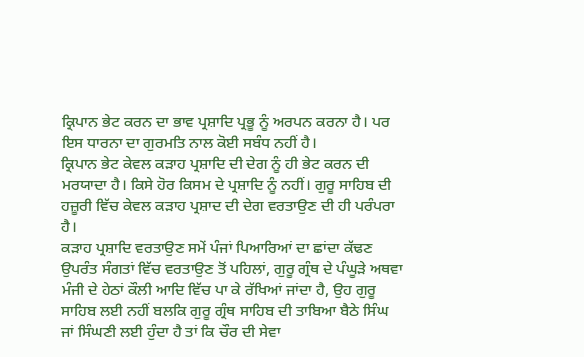ਕ੍ਰਿਪਾਨ ਭੇਟ ਕਰਨ ਦਾ ਭਾਵ ਪ੍ਰਸ਼ਾਦਿ ਪ੍ਰਭੂ ਨੂੰ ਅਰਪਨ ਕਰਨਾ ਹੈ। ਪਰ ਇਸ ਧਾਰਨਾ ਦਾ ਗੁਰਮਤਿ ਨਾਲ ਕੋਈ ਸਬੰਧ ਨਹੀਂ ਹੈ।
ਕ੍ਰਿਪਾਨ ਭੇਟ ਕੇਵਲ ਕੜਾਹ ਪ੍ਰਸ਼ਾਦਿ ਦੀ ਦੇਗ ਨੂੰ ਹੀ ਭੇਟ ਕਰਨ ਦੀ ਮਰਯਾਦਾ ਹੈ। ਕਿਸੇ ਹੋਰ ਕਿਸਮ ਦੇ ਪ੍ਰਸ਼ਾਦਿ ਨੂੰ ਨਹੀਂ। ਗੁਰੂ ਸਾਹਿਬ ਦੀ ਹਜ਼ੂਰੀ ਵਿੱਚ ਕੇਵਲ ਕੜਾਹ ਪ੍ਰਸ਼ਾਦ ਦੀ ਦੇਗ ਵਰਤਾਉਣ ਦੀ ਹੀ ਪਰੰਪਰਾ ਹੈ।
ਕੜਾਹ ਪ੍ਰਸ਼ਾਦਿ ਵਰਤਾਉਣ ਸਮੇਂ ਪੰਜਾਂ ਪਿਆਰਿਆਂ ਦਾ ਛਾਂਦਾ ਕੱਢਣ ਉਪਰੰਤ ਸੰਗਤਾਂ ਵਿੱਚ ਵਰਤਾਉਣ ਤੋਂ ਪਹਿਲਾਂ, ਗੁਰੂ ਗ੍ਰੰਥ ਦੇ ਪੰਘੂੜੇ ਅਥਵਾ ਮੰਜੀ ਦੇ ਹੇਠਾਂ ਕੌਲੀ ਆਦਿ ਵਿੱਚ ਪਾ ਕੇ ਰੱਖਿਆਂ ਜਾਂਦਾ ਹੈ, ਉਹ ਗੁਰੂ ਸਾਹਿਬ ਲਈ ਨਹੀਂ ਬਲਕਿ ਗੁਰੂ ਗ੍ਰੰਥ ਸਾਹਿਬ ਦੀ ਤਾਬਿਆ ਬੈਠੇ ਸਿੰਘ ਜਾਂ ਸਿੰਘਣੀ ਲਈ ਹੁੰਦਾ ਹੈ ਤਾਂ ਕਿ ਚੌਰ ਦੀ ਸੇਵਾ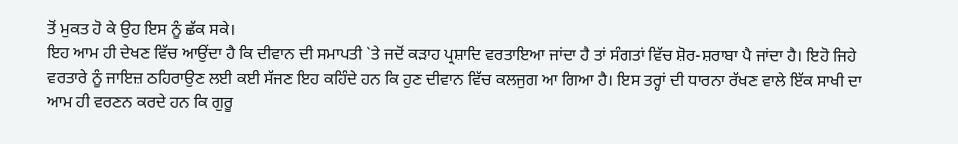ਤੋਂ ਮੁਕਤ ਹੋ ਕੇ ਉਹ ਇਸ ਨੂੰ ਛੱਕ ਸਕੇ।
ਇਹ ਆਮ ਹੀ ਦੇਖਣ ਵਿੱਚ ਆਉਂਦਾ ਹੈ ਕਿ ਦੀਵਾਨ ਦੀ ਸਮਾਪਤੀ `ਤੇ ਜਦੋਂ ਕੜਾਹ ਪ੍ਰਸ਼ਾਦਿ ਵਰਤਾਇਆ ਜਾਂਦਾ ਹੈ ਤਾਂ ਸੰਗਤਾਂ ਵਿੱਚ ਸ਼ੋਰ-ਸ਼ਰਾਬਾ ਪੈ ਜਾਂਦਾ ਹੈ। ਇਹੋ ਜਿਹੇ ਵਰਤਾਰੇ ਨੂੰ ਜਾਇਜ਼ ਠਹਿਰਾਉਣ ਲਈ ਕਈ ਸੱਜਣ ਇਹ ਕਹਿੰਦੇ ਹਨ ਕਿ ਹੁਣ ਦੀਵਾਨ ਵਿੱਚ ਕਲਜੁਗ ਆ ਗਿਆ ਹੈ। ਇਸ ਤਰ੍ਹਾਂ ਦੀ ਧਾਰਨਾ ਰੱਖਣ ਵਾਲੇ ਇੱਕ ਸਾਖੀ ਦਾ ਆਮ ਹੀ ਵਰਣਨ ਕਰਦੇ ਹਨ ਕਿ ਗੁਰੂ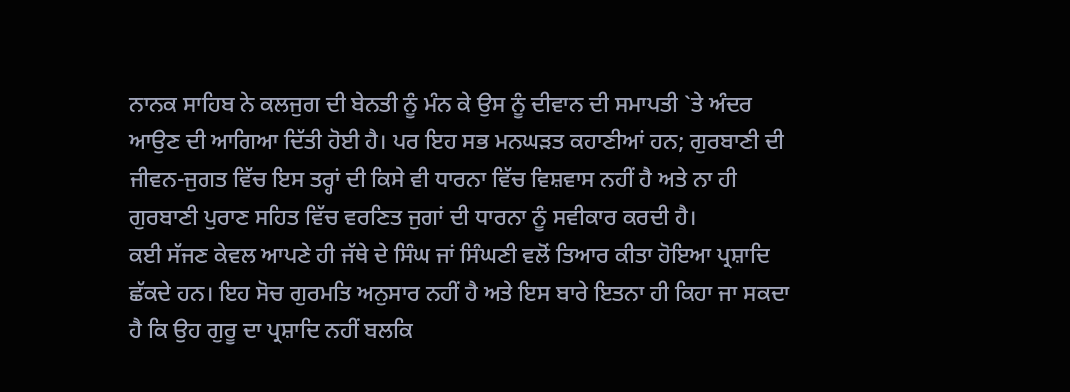ਨਾਨਕ ਸਾਹਿਬ ਨੇ ਕਲਜੁਗ ਦੀ ਬੇਨਤੀ ਨੂੰ ਮੰਨ ਕੇ ਉਸ ਨੂੰ ਦੀਵਾਨ ਦੀ ਸਮਾਪਤੀ `ਤੇ ਅੰਦਰ ਆਉਣ ਦੀ ਆਗਿਆ ਦਿੱਤੀ ਹੋਈ ਹੈ। ਪਰ ਇਹ ਸਭ ਮਨਘੜਤ ਕਹਾਣੀਆਂ ਹਨ; ਗੁਰਬਾਣੀ ਦੀ ਜੀਵਨ-ਜੁਗਤ ਵਿੱਚ ਇਸ ਤਰ੍ਹਾਂ ਦੀ ਕਿਸੇ ਵੀ ਧਾਰਨਾ ਵਿੱਚ ਵਿਸ਼ਵਾਸ ਨਹੀਂ ਹੈ ਅਤੇ ਨਾ ਹੀ ਗੁਰਬਾਣੀ ਪੁਰਾਣ ਸਹਿਤ ਵਿੱਚ ਵਰਣਿਤ ਜੁਗਾਂ ਦੀ ਧਾਰਨਾ ਨੂੰ ਸਵੀਕਾਰ ਕਰਦੀ ਹੈ।
ਕਈ ਸੱਜਣ ਕੇਵਲ ਆਪਣੇ ਹੀ ਜੱਥੇ ਦੇ ਸਿੰਘ ਜਾਂ ਸਿੰਘਣੀ ਵਲੋਂ ਤਿਆਰ ਕੀਤਾ ਹੋਇਆ ਪ੍ਰਸ਼ਾਦਿ ਛੱਕਦੇ ਹਨ। ਇਹ ਸੋਚ ਗੁਰਮਤਿ ਅਨੁਸਾਰ ਨਹੀਂ ਹੈ ਅਤੇ ਇਸ ਬਾਰੇ ਇਤਨਾ ਹੀ ਕਿਹਾ ਜਾ ਸਕਦਾ ਹੈ ਕਿ ਉਹ ਗੁਰੂ ਦਾ ਪ੍ਰਸ਼ਾਦਿ ਨਹੀਂ ਬਲਕਿ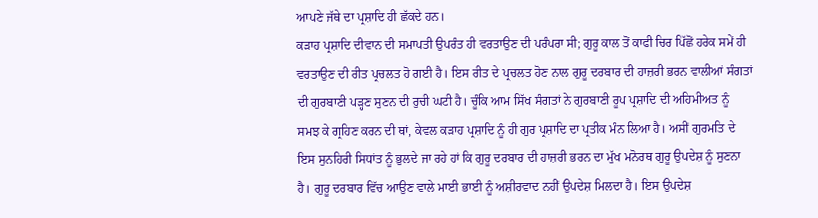ਆਪਣੇ ਜੱਥੇ ਦਾ ਪ੍ਰਸ਼ਾਦਿ ਹੀ ਛੱਕਦੇ ਹਨ।
ਕੜਾਹ ਪ੍ਰਸ਼ਾਦਿ ਦੀਵਾਨ ਦੀ ਸਮਾਪਤੀ ਉਪਰੰਤ ਹੀ ਵਰਤਾਉਣ ਦੀ ਪਰੰਪਰਾ ਸੀ; ਗੁਰੂ ਕਾਲ ਤੋਂ ਕਾਫੀ ਚਿਰ ਪਿੱਛੋਂ ਹਰੇਕ ਸਮੇਂ ਹੀ ਵਰਤਾਉਣ ਦੀ ਰੀਤ ਪ੍ਰਚਲਤ ਹੋ ਗਈ ਹੈ। ਇਸ ਰੀਤ ਦੇ ਪ੍ਰਚਲਤ ਹੋਣ ਨਾਲ ਗੁਰੂ ਦਰਬਾਰ ਦੀ ਹਾਜ਼ਰੀ ਭਰਨ ਵਾਲੀਆਂ ਸੰਗਤਾਂ ਦੀ ਗੁਰਬਾਣੀ ਪੜ੍ਹਣ ਸੁਣਨ ਦੀ ਰੁਚੀ ਘਟੀ ਹੈ। ਚੂੰਕਿ ਆਮ ਸਿੱਖ ਸੰਗਤਾਂ ਨੇ ਗੁਰਬਾਣੀ ਰੂਪ ਪ੍ਰਸ਼ਾਦਿ ਦੀ ਅਹਿਮੀਅਤ ਨੂੰ ਸਮਝ ਕੇ ਗ੍ਰਹਿਣ ਕਰਨ ਦੀ ਥਾਂ, ਕੇਵਲ ਕੜਾਹ ਪ੍ਰਸ਼ਾਦਿ ਨੂੰ ਹੀ ਗੁਰ ਪ੍ਰਸ਼ਾਦਿ ਦਾ ਪ੍ਰਤੀਕ ਮੰਨ ਲਿਆ ਹੈ। ਅਸੀਂ ਗੁਰਮਤਿ ਦੇ ਇਸ ਸੁਨਹਿਰੀ ਸਿਧਾਂਤ ਨੂੰ ਭੁਲਦੇ ਜਾ ਰਹੇ ਹਾਂ ਕਿ ਗੁਰੂ ਦਰਬਾਰ ਦੀ ਹਾਜ਼ਰੀ ਭਰਨ ਦਾ ਮੁੱਖ ਮਨੋਰਥ ਗੁਰੂ ਉਪਦੇਸ਼ ਨੂੰ ਸੁਣਨਾ ਹੈ। ਗੁਰੂ ਦਰਬਾਰ ਵਿੱਚ ਆਉਣ ਵਾਲੇ ਮਾਈ ਭਾਈ ਨੂੰ ਅਸ਼ੀਰਵਾਦ ਨਹੀਂ ਉਪਦੇਸ਼ ਮਿਲਦਾ ਹੈ। ਇਸ ਉਪਦੇਸ਼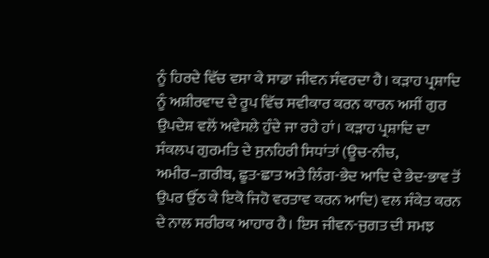ਨੂੰ ਹਿਰਦੇ ਵਿੱਚ ਵਸਾ ਕੇ ਸਾਡਾ ਜੀਵਨ ਸੰਵਰਦਾ ਹੈ। ਕੜਾਹ ਪ੍ਰਸ਼ਾਦਿ ਨੂੰ ਅਸ਼ੀਰਵਾਦ ਦੇ ਰੂਪ ਵਿੱਚ ਸਵੀਕਾਰ ਕਰਨ ਕਾਰਨ ਅਸੀਂ ਗੁਰ ਉਪਦੇਸ਼ ਵਲੋਂ ਅਵੇਸਲੇ ਹੁੰਦੇ ਜਾ ਰਹੇ ਹਾਂ। ਕੜਾਹ ਪ੍ਰਸ਼ਾਦਿ ਦਾ ਸੰਕਲਪ ਗੁਰਮਤਿ ਦੇ ਸੁਨਹਿਰੀ ਸਿਧਾਂਤਾਂ (ਊਚ-ਨੀਚ, ਅਮੀਰ–ਗ਼ਰੀਬ, ਛੂਤ-ਛਾਤ ਅਤੇ ਲਿੰਗ-ਭੇਦ ਆਦਿ ਦੇ ਭੇਦ-ਭਾਵ ਤੋਂ ਉਪਰ ਉੱਠ ਕੇ ਇਕੋ ਜਿਹੋ ਵਰਤਾਵ ਕਰਨ ਆਦਿ) ਵਲ ਸੰਕੇਤ ਕਰਨ ਦੇ ਨਾਲ ਸਰੀਰਕ ਆਹਾਰ ਹੈ। ਇਸ ਜੀਵਨ-ਜੁਗਤ ਦੀ ਸਮਝ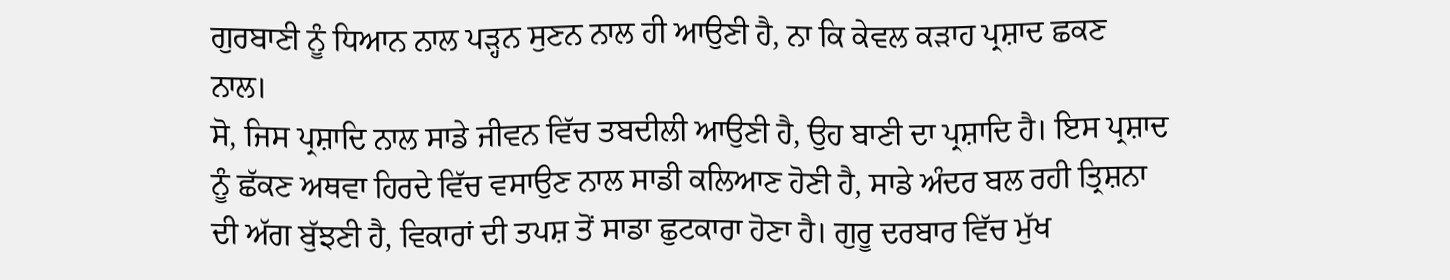ਗੁਰਬਾਣੀ ਨੂੰ ਧਿਆਨ ਨਾਲ ਪੜ੍ਹਨ ਸੁਣਨ ਨਾਲ ਹੀ ਆਉਣੀ ਹੈ, ਨਾ ਕਿ ਕੇਵਲ ਕੜਾਹ ਪ੍ਰਸ਼ਾਦ ਛਕਣ ਨਾਲ।
ਸੋ, ਜਿਸ ਪ੍ਰਸ਼ਾਦਿ ਨਾਲ ਸਾਡੇ ਜੀਵਨ ਵਿੱਚ ਤਬਦੀਲੀ ਆਉਣੀ ਹੈ, ਉਹ ਬਾਣੀ ਦਾ ਪ੍ਰਸ਼ਾਦਿ ਹੈ। ਇਸ ਪ੍ਰਸ਼ਾਦ ਨੂੰ ਛੱਕਣ ਅਥਵਾ ਹਿਰਦੇ ਵਿੱਚ ਵਸਾਉਣ ਨਾਲ ਸਾਡੀ ਕਲਿਆਣ ਹੋਣੀ ਹੈ, ਸਾਡੇ ਅੰਦਰ ਬਲ ਰਹੀ ਤ੍ਰਿਸ਼ਨਾ ਦੀ ਅੱਗ ਬੁੱਝਣੀ ਹੈ, ਵਿਕਾਰਾਂ ਦੀ ਤਪਸ਼ ਤੋਂ ਸਾਡਾ ਛੁਟਕਾਰਾ ਹੋਣਾ ਹੈ। ਗੁਰੂ ਦਰਬਾਰ ਵਿੱਚ ਮੁੱਖ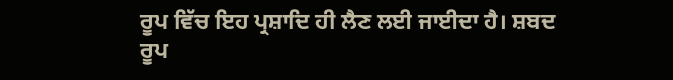ਰੂਪ ਵਿੱਚ ਇਹ ਪ੍ਰਸ਼ਾਦਿ ਹੀ ਲੈਣ ਲਈ ਜਾਈਦਾ ਹੈ। ਸ਼ਬਦ ਰੂਪ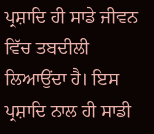ਪ੍ਰਸ਼ਾਦਿ ਹੀ ਸਾਡੇ ਜੀਵਨ ਵਿੱਚ ਤਬਦੀਲੀ ਲਿਆਉਂਦਾ ਹੈ। ਇਸ ਪ੍ਰਸ਼ਾਦਿ ਨਾਲ ਹੀ ਸਾਡੀ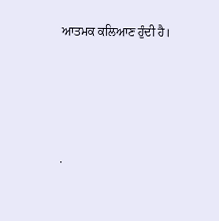ਆਤਮਕ ਕਲਿਆਣ ਹੁੰਦੀ ਹੈ।




.